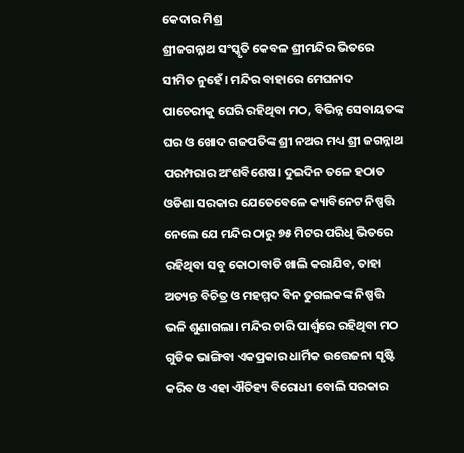କେଦାର ମିଶ୍ର
ଶ୍ରୀଜଗନ୍ନାଥ ସଂସ୍କୃତି କେବଳ ଶ୍ରୀମନ୍ଦିର ଭିତରେ ସୀମିତ ନୁହେଁ। ମନ୍ଦିର ବାହାରେ ମେଘନାଦ ପାଚେରୀକୁ ଘେରି ରହିଥିବା ମଠ, ବିଭିନ୍ନ ସେବାୟତଙ୍କ ଘର ଓ ଖୋଦ ଗଜପତିଙ୍କ ଶ୍ରୀ ନଅର ମଧ୍ୟ ଶ୍ରୀ ଜଗନ୍ନାଥ ପରମ୍ପରାର ଅଂଶବିଶେଷ। ଦୁଇଦିନ ତଳେ ହଠାତ ଓଡିଶା ସରକାର ଯେତେବେଳେ କ୍ୟାବିନେଟ ନିଷ୍ପତ୍ତି ନେଲେ ଯେ ମନ୍ଦିର ଠାରୁ ୭୫ ମିଟର ପରିଧି ଭିତରେ ରହିଥିବା ସବୁ କୋଠାବାଡି ଖାଲି କରାଯିବ, ତାହା ଅତ୍ୟନ୍ତ ବିଚିତ୍ର ଓ ମହମ୍ମଦ ବିନ ତୁଗଲକଙ୍କ ନିଷ୍ପତ୍ତି ଭଳି ଶୁଣାଗଲା। ମନ୍ଦିର ଚାରି ପାର୍ଶ୍ଵରେ ରହିଥିବା ମଠ ଗୁଡିକ ଭାଙ୍ଗିବା ଏକପ୍ରକାର ଧାର୍ମିକ ଉତ୍ତେଜନା ସୃଷ୍ଟି କରିବ ଓ ଏହା ଐତିହ୍ୟ ବିରୋଧୀ ବୋଲି ସରକାର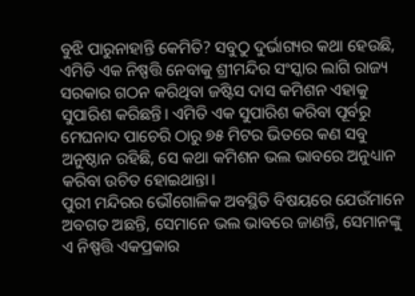ବୁଝି ପାରୁନାହାନ୍ତି କେମିତି? ସବୁଠୁ ଦୁର୍ଭାଗ୍ୟର କଥା ହେଉଛି, ଏମିତି ଏକ ନିଷ୍ପତ୍ତି ନେବାକୁ ଶ୍ରୀମନ୍ଦିର ସଂସ୍କାର ଲାଗି ରାଜ୍ୟ ସରକାର ଗଠନ କରିଥିବା ଜଷ୍ଟିସ ଦାସ କମିଶନ ଏହାକୁ ସୁପାରିଶ କରିଛନ୍ତି। ଏମିତି ଏକ ସୁପାରିଶ କରିବା ପୂର୍ବରୁ ମେଘନାଦ ପାଚେରି ଠାରୁ ୭୫ ମିଟର ଭିତରେ କଣ ସବୁ ଅନୁଷ୍ଠାନ ରହିଛି, ସେ କଥା କମିଶନ ଭଲ ଭାବରେ ଅନୁଧ୍ୟାନ କରିବା ଉଚିତ ହୋଇଥାନ୍ତା।
ପୁରୀ ମନ୍ଦିରର ଭୌଗୋଳିକ ଅବସ୍ଥିତି ବିଷୟରେ ଯେଉଁମାନେ ଅବଗତ ଅଛନ୍ତି, ସେମାନେ ଭଲ ଭାବରେ ଜାଣନ୍ତି, ସେମାନଙ୍କୁ ଏ ନିଷ୍ପତ୍ତି ଏକପ୍ରକାର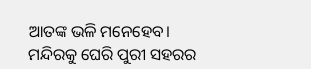ଆତଙ୍କ ଭଳି ମନେହେବ। ମନ୍ଦିରକୁ ଘେରି ପୁରୀ ସହରର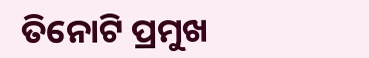ତିନୋଟି ପ୍ରମୁଖ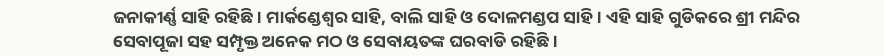ଜନାକୀର୍ଣ୍ଣ ସାହି ରହିଛି। ମାର୍କଣ୍ଡେଶ୍ଵର ସାହି, ବାଲି ସାହି ଓ ଦୋଳମଣ୍ଡପ ସାହି। ଏହି ସାହି ଗୁଡିକରେ ଶ୍ରୀ ମନ୍ଦିର ସେବାପୂଜା ସହ ସମ୍ପୃକ୍ତ ଅନେକ ମଠ ଓ ସେବାୟତଙ୍କ ଘରବାଡି ରହିଛି।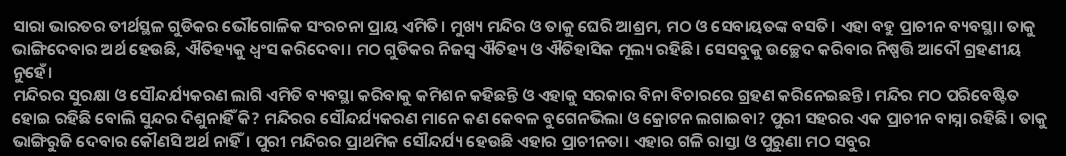ସାରା ଭାରତର ତୀର୍ଥସ୍ଥଳ ଗୁଡିକର ଭୌଗୋଳିକ ସଂରଚନା ପ୍ରାୟ ଏମିତି। ମୁଖ୍ୟ ମନ୍ଦିର ଓ ତାକୁ ଘେରି ଆଶ୍ରମ, ମଠ ଓ ସେବାୟତଙ୍କ ବସତି। ଏହା ବହୁ ପ୍ରାଚୀନ ବ୍ୟବସ୍ଥା। ତାକୁ ଭାଙ୍ଗିଦେବାର ଅର୍ଥ ହେଉଛି, ଐତିହ୍ୟକୁ ଧ୍ଵଂସ କରିଦେବା। ମଠ ଗୁଡିକର ନିଜସ୍ଵ ଐତିହ୍ୟ ଓ ଐତିହାସିକ ମୂଲ୍ୟ ରହିଛି। ସେସବୁକୁ ଉଚ୍ଛେଦ କରିବାର ନିଷ୍ପତ୍ତି ଆଦୌ ଗ୍ରହଣୀୟ ନୁହେଁ।
ମନ୍ଦିରର ସୁରକ୍ଷା ଓ ସୌନ୍ଦର୍ଯ୍ୟକରଣ ଲାଗି ଏମିତି ବ୍ୟବସ୍ଥା କରିବାକୁ କମିଶନ କହିଛନ୍ତି ଓ ଏହାକୁ ସରକାର ବିନା ବିଚାରରେ ଗ୍ରହଣ କରିନେଇଛନ୍ତି। ମନ୍ଦିର ମଠ ପରିବେଷ୍ଟିତ ହୋଇ ରହିଛି ବୋଲି ସୁନ୍ଦର ଦିଶୁନାହିଁ କି? ମନ୍ଦିରର ସୌନ୍ଦର୍ଯ୍ୟକରଣ ମାନେ କଣ କେବଳ ବୁଗେନଭିଲା ଓ କ୍ରୋଟନ ଲଗାଇବା? ପୁରୀ ସହରର ଏକ ପ୍ରାଚୀନ ବାସ୍ନା ରହିଛି। ତାକୁ ଭାଙ୍ଗିରୁଜି ଦେବାର କୌଣସି ଅର୍ଥ ନାହିଁ। ପୁରୀ ମନ୍ଦିରର ପ୍ରାଥମିକ ସୌନ୍ଦର୍ଯ୍ୟ ହେଉଛି ଏହାର ପ୍ରାଚୀନତା। ଏହାର ଗଳି ରାସ୍ତା ଓ ପୁରୁଣା ମଠ ସବୁର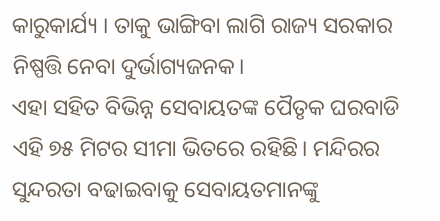କାରୁକାର୍ଯ୍ୟ । ତାକୁ ଭାଙ୍ଗିବା ଲାଗି ରାଜ୍ୟ ସରକାର ନିଷ୍ପତ୍ତି ନେବା ଦୁର୍ଭାଗ୍ୟଜନକ।
ଏହା ସହିତ ବିଭିନ୍ନ ସେବାୟତଙ୍କ ପୈତୃକ ଘରବାଡି ଏହି ୭୫ ମିଟର ସୀମା ଭିତରେ ରହିଛି। ମନ୍ଦିରର ସୁନ୍ଦରତା ବଢାଇବାକୁ ସେବାୟତମାନଙ୍କୁ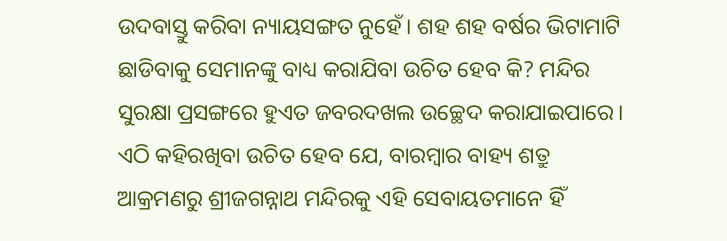ଉଦବାସ୍ତୁ କରିବା ନ୍ୟାୟସଙ୍ଗତ ନୁହେଁ। ଶହ ଶହ ବର୍ଷର ଭିଟାମାଟି ଛାଡିବାକୁ ସେମାନଙ୍କୁ ବାଧ୍ୟ କରାଯିବା ଉଚିତ ହେବ କି? ମନ୍ଦିର ସୁରକ୍ଷା ପ୍ରସଙ୍ଗରେ ହୁଏତ ଜବରଦଖଲ ଉଚ୍ଛେଦ କରାଯାଇପାରେ। ଏଠି କହିରଖିବା ଉଚିତ ହେବ ଯେ, ବାରମ୍ବାର ବାହ୍ୟ ଶତ୍ରୁ ଆକ୍ରମଣରୁ ଶ୍ରୀଜଗନ୍ନାଥ ମନ୍ଦିରକୁ ଏହି ସେବାୟତମାନେ ହିଁ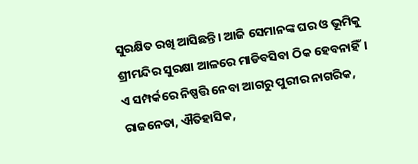ସୁରକ୍ଷିତ ରଖି ଆସିଛନ୍ତି। ଆଜି ସେମାନଙ୍କ ଘର ଓ ଭୂମିକୁ ଶ୍ରୀମନ୍ଦିର ସୁରକ୍ଷା ଆଳରେ ମାଡିବସିବା ଠିକ ହେବନାହିଁ।
ଏ ସମ୍ପର୍କରେ ନିଷ୍ପତ୍ତି ନେବା ଆଗରୁ ପୁରୀର ନାଗରିକ, ରାଜନେତା, ଐତିହାସିକ,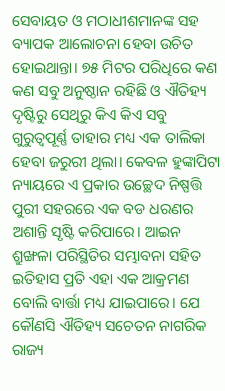ସେବାୟତ ଓ ମଠାଧୀଶମାନଙ୍କ ସହ ବ୍ୟାପକ ଆଲୋଚନା ହେବା ଉଚିତ ହୋଇଥାନ୍ତା। ୭୫ ମିଟର ପରିଧିରେ କଣ କଣ ସବୁ ଅନୁଷ୍ଠାନ ରହିଛି ଓ ଐତିହ୍ୟ ଦୃଷ୍ଟିରୁ ସେଥିରୁ କିଏ କିଏ ସବୁ ଗୁରୁତ୍ୱପୂର୍ଣ୍ଣ ତାହାର ମଧ୍ୟ ଏକ ତାଲିକା ହେବା ଜରୁରୀ ଥିଲା। କେବଳ ହୁଙ୍କାପିଟା ନ୍ୟାୟରେ ଏ ପ୍ରକାର ଉଚ୍ଛେଦ ନିଷ୍ପତ୍ତି ପୁରୀ ସହରରେ ଏକ ବଡ ଧରଣର ଅଶାନ୍ତି ସୃଷ୍ଟି କରିପାରେ। ଆଇନ ଶ୍ରୁଙ୍ଖଳା ପରିସ୍ଥିତିର ସମ୍ଭାବନା ସହିତ ଇତିହାସ ପ୍ରତି ଏହା ଏକ ଆକ୍ରମଣ ବୋଲି ବାର୍ତ୍ତା ମଧ୍ୟ ଯାଇପାରେ। ଯେ କୌଣସି ଐତିହ୍ୟ ସଚେତନ ନାଗରିକ ରାଜ୍ୟ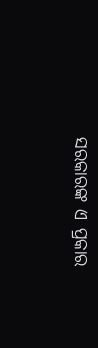ସରକାରଙ୍କ ଏ ପ୍ରକାର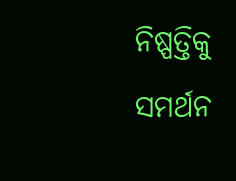ନିଷ୍ପତ୍ତିକୁ ସମର୍ଥନ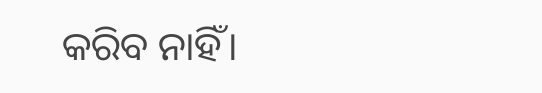କରିବ ନାହିଁ।